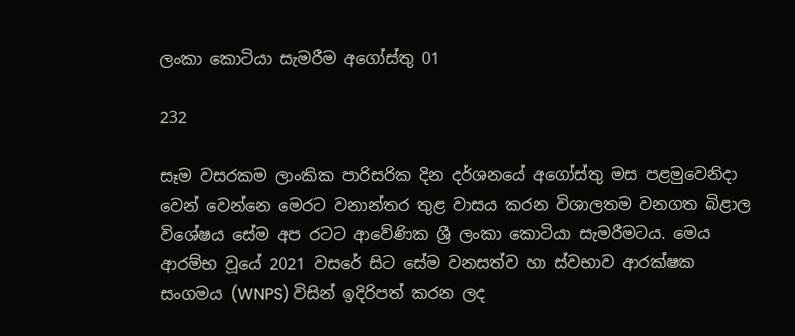ලංකා කොටියා සැමරීම අගෝස්තු 01

232

සෑම වසරකම ලාංකික පාරිසරික දින දර්ශනයේ අගෝස්තු මස පළමුවෙනිදා වෙන් වෙන්නෙ මෙරට වනාන්තර තුළ වාසය කරන විශාලතම වනගත බිළාල විශේෂය සේම අප රටට ආවේණික ශ්‍රී ලංකා කොටියා සැමරීමටය. මෙය ආරම්භ වූයේ 2021 වසරේ සිට සේම වනසත්ව හා ස්වභාව ආරක්ෂක සංගමය (WNPS) විසින් ඉදිරිපත් කරන ලද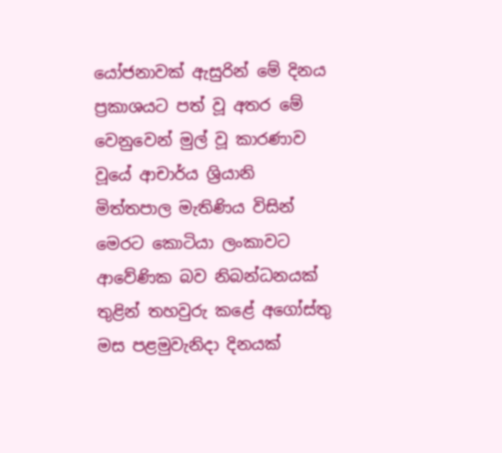යෝජනාවක් ඇසුරින් මේ දිනය ප්‍රකාශයට පත් වූ අතර මේ වෙනුවෙන් මුල් වූ කාරණාව වූයේ ආචාර්ය ශ්‍රියානි මිත්තපාල මැතිණිය විසින් මෙරට කොටියා ලංකාවට ආවේණික බව නිබන්ධනයක් තුළින් තහවුරු කළේ අගෝස්තු මස පළමුවැනිදා දිනයක්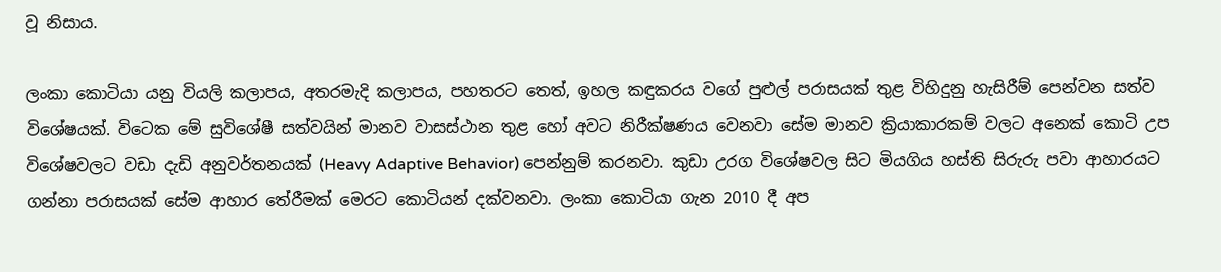වූ නිසාය.

ලංකා කොටියා යනු වියලි කලාපය, අතරමැදි කලාපය, පහතරට තෙත්, ඉහල කඳුකරය වගේ පුළුල් පරාසයක් තුළ විහිදුනු හැසිරීම් පෙන්වන සත්ව විශේෂයක්. විටෙක මේ සුවිශේෂී සත්වයින් මානව වාසස්ථාන තුළ හෝ අවට නිරීක්ෂණය වෙනවා සේම මානව ක්‍රියාකාරකම් වලට අනෙක් කොටි උප විශේෂවලට වඩා දැඩි අනුවර්තනයක් (Heavy Adaptive Behavior) පෙන්නුම් කරනවා. කුඩා උරග විශේෂවල සිට මියගිය හස්ති සිරුරු පවා ආහාරයට ගන්නා පරාසයක් සේම ආහාර තේරීමක් මෙරට කොටියන් දක්වනවා. ලංකා කොටියා ගැන 2010 දී අප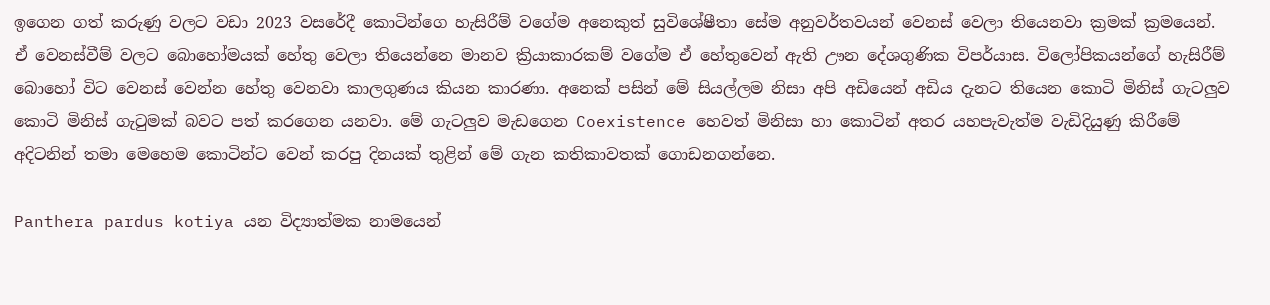ඉගෙන ගත් කරුණු වලට වඩා 2023 වසරේදී කොටින්ගෙ හැසිරීම් වගේම අනෙකුත් සුවිශේෂීතා සේම අනුවර්තවයන් වෙනස් වෙලා තියෙනවා ක්‍රමක් ක්‍රමයෙන්. ඒ වෙනස්වීම් වලට බොහෝමයක් හේතු වෙලා තියෙන්නෙ මානව ක්‍රියාකාරකම් වගේම ඒ හේතුවෙන් ඇති ඌන දේශගුණික විපර්යාස. විලෝපිකයන්ගේ හැසිරීම් බොහෝ විට වෙනස් වෙන්න හේතු වෙනවා කාලගුණය කියන කාරණා. අනෙක් පසින් මේ සියල්ලම නිසා අපි අඩියෙන් අඩිය දැනට තියෙන කොටි මිනිස් ගැටලුව කොටි මිනිස් ගැටුමක් බවට පත් කරගෙන යනවා. මේ ගැටලුව මැඩගෙන Coexistence හෙවත් මිනිසා හා කොටින් අතර යහපැවැත්ම වැඩිදියුණු කිරීමේ අදිටනින් තමා මෙහෙම කොටින්ට වෙන් කරපු දිනයක් තුළින් මේ ගැන කතිකාවතක් ගොඩනගන්නෙ.

Panthera pardus kotiya යන විද්‍යාත්මක නාමයෙන්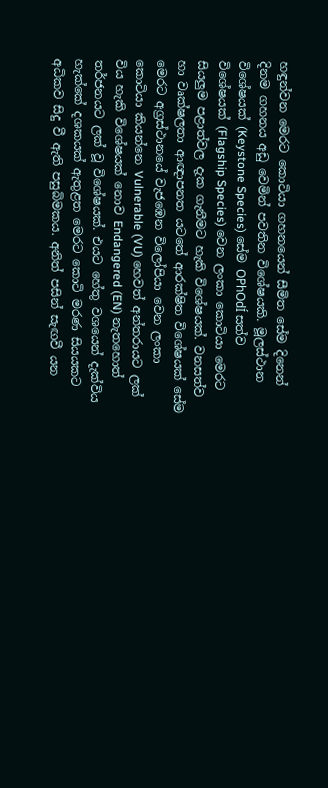හඳුන්වන මෙරට කොටියා ගහනයෙන් සීමිත සේම දිනෙන් දිනම ගහනය අඩු වෙමින් පවතින විශේෂයකි. මූලස්ථාන විශේෂයක් (Keystone Species) සේම OPhOdÍ සත්ව විශේෂයක් (Flagship Species) වෙන ලංකා කොටියා මෙරට සියලුම පළාත්වල දැක ගැනීමට හැකි විශේෂයක්. වනසත්ව හා වෘක්ෂලතා ආඥාපනත යටතේ ආරක්ෂිත විශේෂයක් සේම මෙරට අග්‍රස්ථානයේ වැජඹෙන විලෝපියා වෙන ලංකා කොටියා කියන්නෙ Vulnerable (VU) හෙවත් අන්තරායට ලක් විය හැකි විශේෂයක් නොව Endangered (EN) නැතහොත් තර්ජනයට ලක් වූ විශේෂයක්. එයට හේතු වශයෙන් දැක්විය හැක්කේ දශකයක් ඇතුළත මෙරට කොටි මරණ සියයකට අධිකව සිදු වී ඇති පසුබිමකය. අනිත් පසින් සැඟවී යන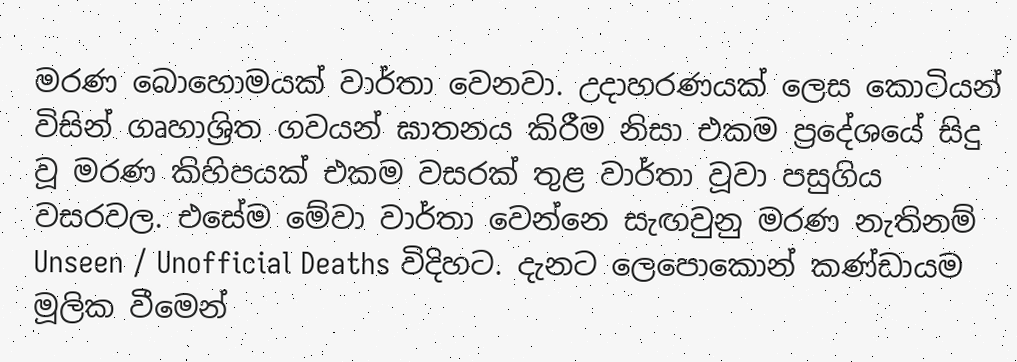මරණ බොහොමයක් වාර්තා වෙනවා. උදාහරණයක් ලෙස කොටියන් විසින් ගෘහාශ්‍රිත ගවයන් ඝාතනය කිරීම නිසා එකම ප්‍රදේශයේ සිදු වූ මරණ කිහිපයක් එකම වසරක් තුළ වාර්තා වූවා පසුගිය වසරවල. එසේම මේවා වාර්තා වෙන්නෙ සැඟවුනු මරණ නැතිනම් Unseen / Unofficial Deaths විදිහට. දැනට ලෙපොකොන් කණ්ඩායම මූලික වීමෙන්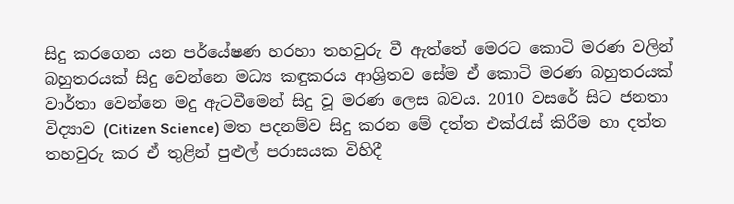සිදු කරගෙන යන පර්යේෂණ හරහා තහවුරු වී ඇත්තේ මෙරට කොටි මරණ වලින් බහුතරයක් සිදු වෙන්නෙ මධ්‍ය කඳුකරය ආශ්‍රිතව සේම ඒ කොටි මරණ බහුතරයක් වාර්තා වෙන්නෙ මදු ඇටවීමෙන් සිදු වූ මරණ ලෙස බවය. 2010 වසරේ සිට ජනතා විද්‍යාව (Citizen Science) මත පදනම්ව සිදු කරන මේ දත්ත එක්රැස් කිරීම හා දත්ත තහවුරු කර ඒ තුළින් පුළුල් පරාසයක විහිදී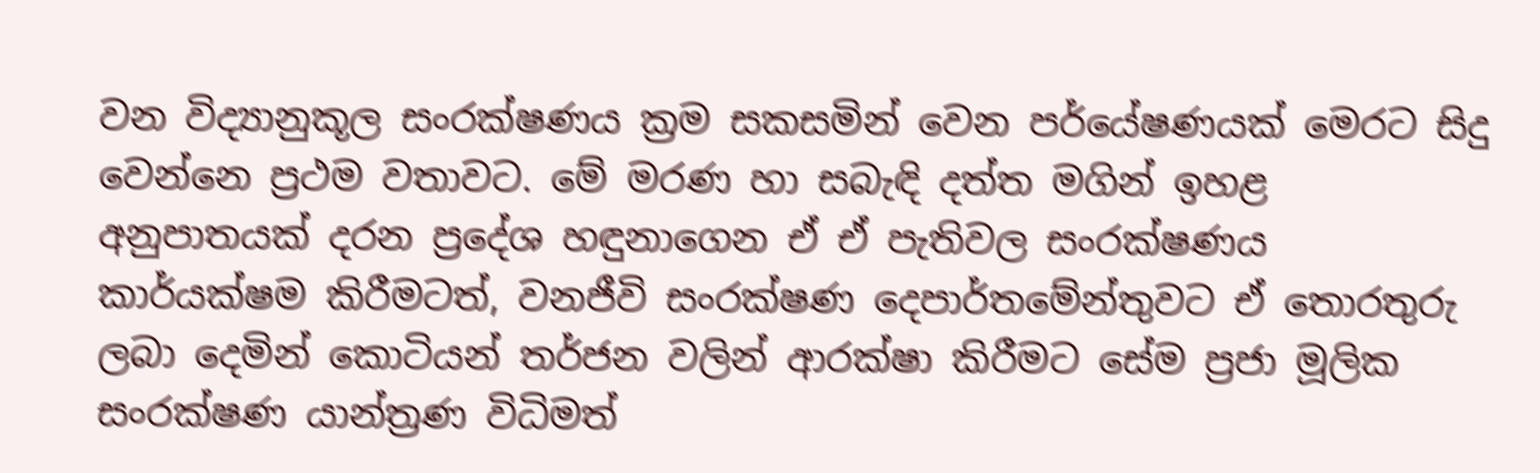වන විද්‍යානුකූල සංරක්ෂණය ක්‍රම සකසමින් වෙන පර්යේෂණයක් මෙරට සිදු වෙන්නෙ ප්‍රථම වතාවට. මේ මරණ හා සබැඳි දත්ත මගින් ඉහළ අනුපාතයක් දරන ප්‍රදේශ හඳුනාගෙන ඒ ඒ පැතිවල සංරක්ෂණය කාර්යක්ෂම කිරීමටත්, වනජීවි සංරක්ෂණ දෙපාර්තමේන්තුවට ඒ තොරතුරු ලබා දෙමින් කොටියන් තර්ජන වලින් ආරක්ෂා කිරීමට සේම ප්‍රජා මූලික සංරක්ෂණ යාන්ත්‍රණ විධිමත්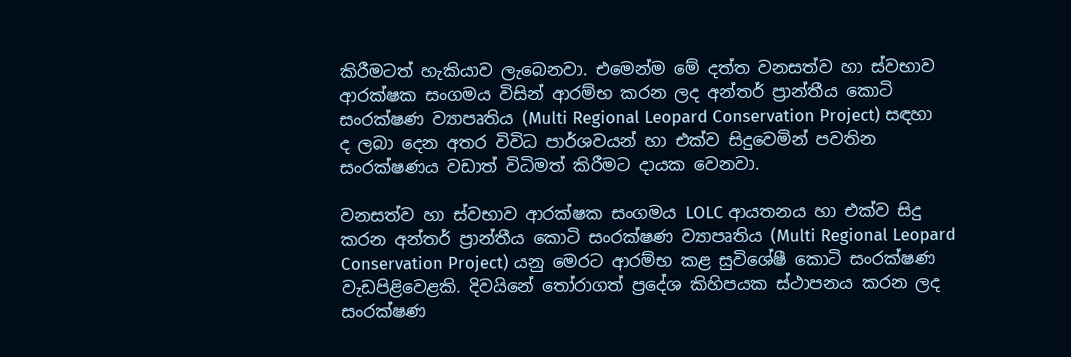කිරීමටත් හැකියාව ලැබෙනවා. එමෙන්ම මේ දත්ත වනසත්ව හා ස්වභාව ආරක්ෂක සංගමය විසින් ආරම්භ කරන ලද අන්තර් ප්‍රාන්තීය කොටි සංරක්ෂණ ව්‍යාපෘතිය (Multi Regional Leopard Conservation Project) සඳහා ද ලබා දෙන අතර විවිධ පාර්ශවයන් හා එක්ව සිදුවෙමින් පවතින සංරක්ෂණය වඩාත් විධිමත් කිරීමට දායක වෙනවා.

වනසත්ව හා ස්වභාව ආරක්ෂක සංගමය LOLC ආයතනය හා එක්ව සිදු කරන අන්තර් ප්‍රාන්තීය කොටි සංරක්ෂණ ව්‍යාපෘතිය (Multi Regional Leopard Conservation Project) යනු මෙරට ආරම්භ කළ සුවිශේෂී කොටි සංරක්ෂණ වැඩපිළිවෙළකි. දිවයිනේ තෝරාගත් ප්‍රදේශ කිහිපයක ස්ථාපනය කරන ලද සංරක්ෂණ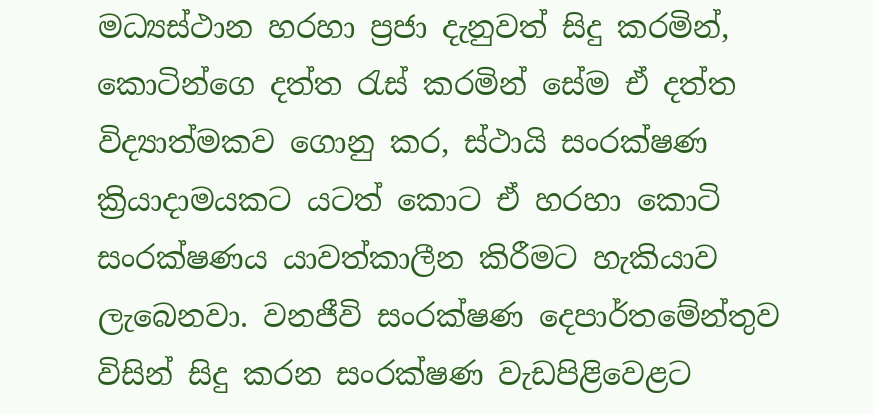මධ්‍යස්ථාන හරහා ප්‍රජා දැනුවත් සිදු කරමින්, කොටින්ගෙ දත්ත රැස් කරමින් සේම ඒ දත්ත විද්‍යාත්මකව ගොනු කර, ස්ථායි සංරක්ෂණ ක්‍රියාදාමයකට යටත් කොට ඒ හරහා කොටි සංරක්ෂණය යාවත්කාලීන කිරීමට හැකියාව ලැබෙනවා. වනජීවි සංරක්ෂණ දෙපාර්තමේන්තුව විසින් සිදු කරන සංරක්ෂණ වැඩපිළිවෙළට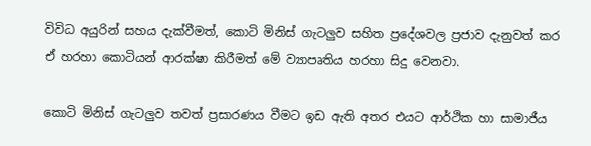විවිධ අයුරින් සහය දැක්වීමත්, කොටි මිනිස් ගැටලුව සහිත ප්‍රදේශවල ප්‍රජාව දැනුවත් කර ඒ හරහා කොටියන් ආරක්ෂා කිරීමත් මේ ව්‍යාපෘතිය හරහා සිදු වෙනවා.

කොටි මිනිස් ගැටලුව තවත් ප්‍රසාරණය වීමට ඉඩ ඇති අතර එයට ආර්ථික හා සාමාජීය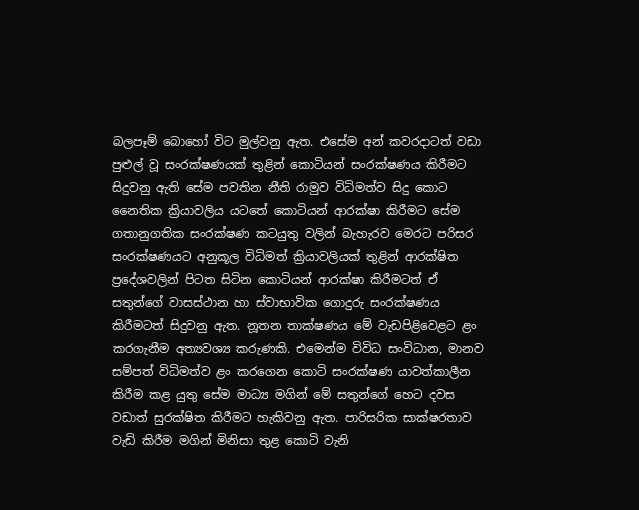බලපෑම් බොහෝ විට මුල්වනු ඇත. එසේම අන් කවරදාටත් වඩා පුළුල් වූ සංරක්ෂණයක් තුළින් කොටියන් සංරක්ෂණය කිරීමට සිදුවනු ඇති සේම පවතින නීති රාමුව විධිමත්ව සිදු කොට නෛතික ක්‍රියාවලිය යටතේ කොටියන් ආරක්ෂා කිරීමට සේම ගතානුගතික සංරක්ෂණ කටයුතු වලින් බැහැරව මෙරට පරිසර සංරක්ෂණයට අනුකූල විධිමත් ක්‍රියාවලියක් තුළින් ආරක්ෂිත ප්‍රදේශවලින් පිටත සිටින කොටියන් ආරක්ෂා කිරීමටත් ඒ සතුන්ගේ වාසස්ථාන හා ස්වාභාවික ගොදුරු සංරක්ෂණය කිරීමටත් සිදුවනු ඇත. නූතන තාක්ෂණය මේ වැඩපිළිවෙළට ළං කරගැනීම අත්‍යවශ්‍ය කරුණකි. එමෙන්ම විවිධ සංවිධාන, මානව සම්පත් විධිමත්ව ළං කරගෙන කොටි සංරක්ෂණ යාවත්කාලීන කිරීම කළ යුතු සේම මාධ්‍ය මගින් මේ සතුන්ගේ හෙට දවස වඩාත් සුරක්ෂිත කිරීමට හැකිවනු ඇත. පාරිසරික සාක්ෂරතාව වැඩි කිරීම මගින් මිනිසා තුළ කොටි වැනි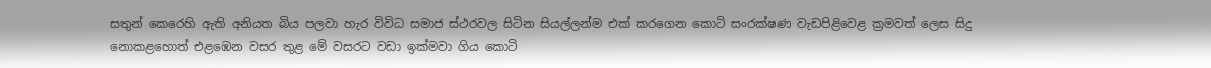සතුන් කෙරෙහි ඇති අනියත බිය පලවා හැර විවිධ සමාජ ස්ථරවල සිටින සියල්ලන්ම එක් කරගෙන කොටි සංරක්ෂණ වැඩපිළිවෙළ ක්‍රමවත් ලෙස සිදු නොකළහොත් එළඹෙන වසර තුළ මේ වසරට වඩා ඉක්මවා ගිය කොටි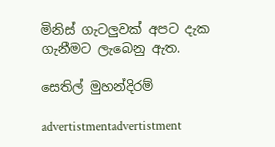මිනිස් ගැටලුවක් අපට දැක ගැනීමට ලැබෙනු ඇත.

සෙතිල් මුහන්දිරම්

advertistmentadvertistment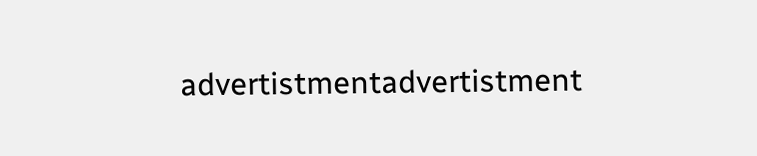advertistmentadvertistment